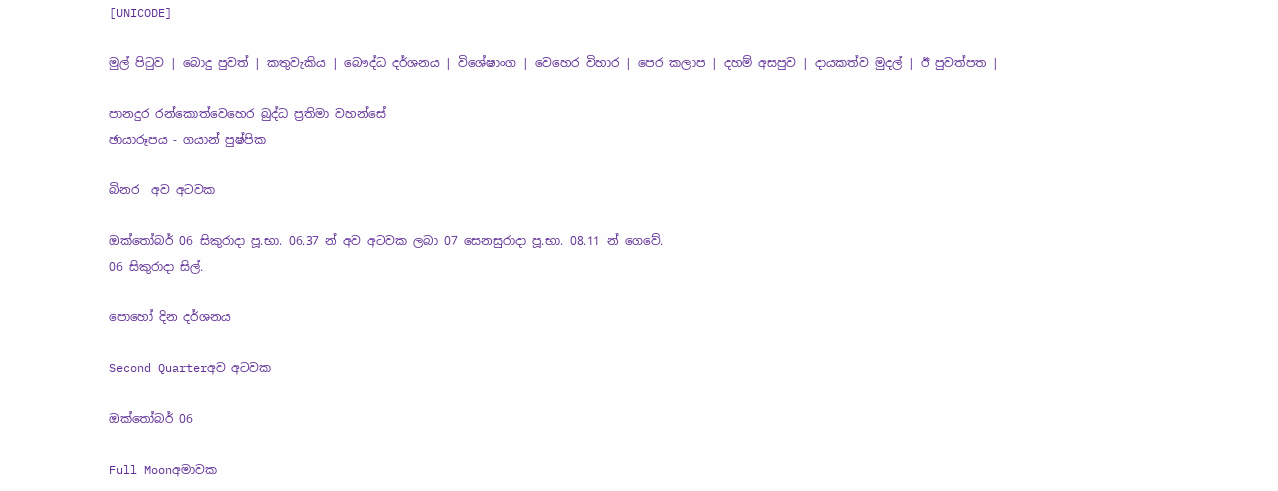[UNICODE]

මුල් පිටුව | බොදු පුවත් | කතුවැකිය | බෞද්ධ දර්ශනය | විශේෂාංග | වෙහෙර විහාර | පෙර කලාප | දහම් අසපුව | දායකත්ව මුදල් | ඊ පුවත්පත |

පානදුර රන්කොත්වෙහෙර බුද්ධ ප්‍රතිමා වහන්සේ
ඡායාරූපය - ගයාන් පුෂ්පික

බිනර  අව අටවක

ඔක්තෝබර් 06 සිකුරාදා පූ.භා. 06.37 න් අව අටවක ලබා 07 සෙනසුරාදා පූ.භා. 08.11 න් ගෙවේ.
06 සිකුරාදා සිල්.

පොහෝ දින දර්ශනය

Second Quarterඅව අටවක

ඔක්තෝබර් 06

Full Moonඅමාවක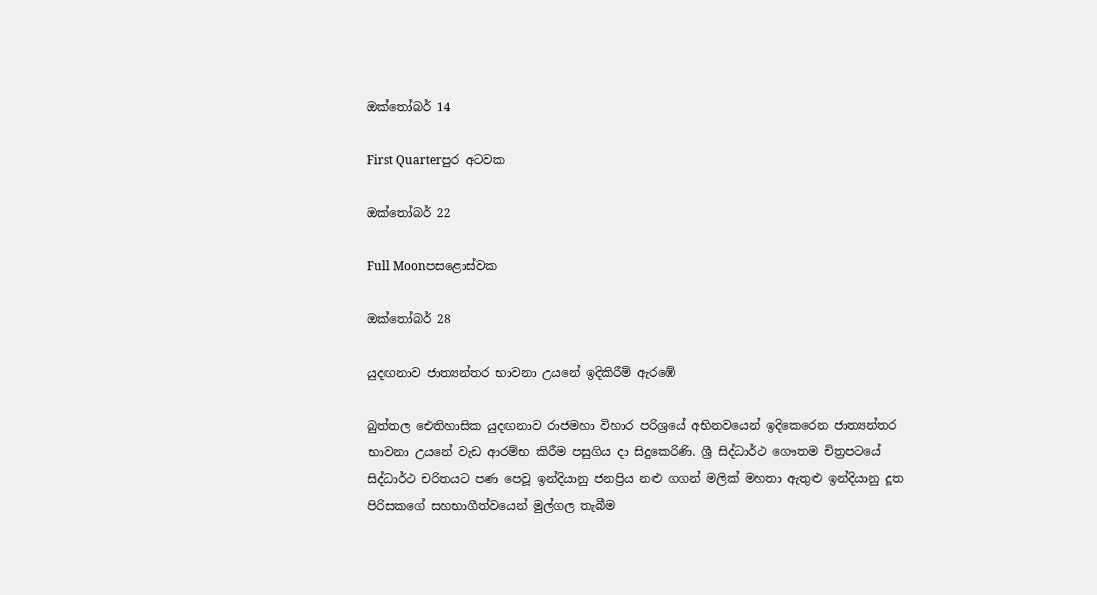ඔක්තෝබර් 14

First Quarterපුර අටවක

ඔක්තෝබර් 22

Full Moonපසළොස්වක

ඔක්තෝබර් 28

යුදඟනාව ජාත්‍යන්තර භාවනා උයනේ ඉදිකිරීම් ඇරඹේ

බුත්තල ඓතිහාසික යුදඟනාව රාජමහා විහාර පරිශ්‍රයේ අභිනවයෙන් ඉදිකෙරෙන ජාත්‍යන්තර භාවනා උයනේ වැඩ ආරම්භ කිරීම පසුගිය දා සිදුකෙරිණි. ශ්‍රී සිද්ධාර්ථ ගෞතම චිත්‍රපටයේ සිද්ධාර්ථ චරිතයට පණ පෙවූ ඉන්දියානු ජනප්‍රිය නළු ගගන් මලික් මහතා ඇතුළු ඉන්දියානු දූත පිරිසකගේ සහභාගීත්වයෙන් මුල්ගල තැබීම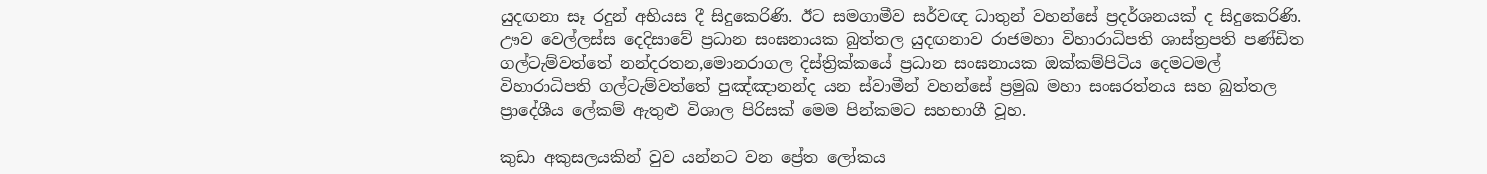යුදඟනා සෑ රදුන් අභියස දී සිදුකෙරිණි. ඊට සමගාමීව සර්වඥ ධාතුන් වහන්සේ ප්‍රදර්ශනයක් ද සිදුකෙරිණි. ඌව වෙල්ලස්ස දෙදිසාවේ ප්‍රධාන සංඝනායක බුත්තල යුදඟනාව රාජමහා විහාරාධිපති ශාස්ත්‍රපති පණ්ඩිත ගල්ටැම්වත්තේ නන්දරතන,මොනරාගල දිස්ත්‍රික්කයේ ප්‍රධාන සංඝනායක ඔක්කම්පිටිය දෙමටමල් විහාරාධිපති ගල්ටැම්වත්තේ පුඤ්ඤානන්ද යන ස්වාමීන් වහන්සේ ප්‍රමුඛ මහා සංඝරත්නය සහ බුත්තල ප්‍රාදේශීය ලේකම් ඇතුළු විශාල පිරිසක් මෙම පින්කමට සහභාගී වූහ.

කුඩා අකුසලයකින් වුව යන්නට වන ප්‍රේත ලෝකය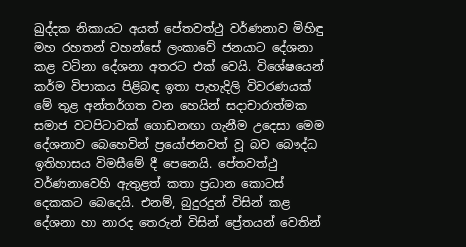ඛුද්දක නිකායට අයත් පේතවත්ථු වර්ණනාව මිහිඳු මහ රහතන් වහන්සේ ලංකාවේ ජනයාට දේශනා කළ වටිනා දේශනා අතරට එක් වෙයි. විශේෂයෙන් කර්ම විපාකය පිළිබඳ ඉතා පැහැදිලි විවරණයක් මේ තුළ අන්තර්ගත වන හෙයින් සදාචාරාත්මක සමාජ වටපිටාවක් ගොඩනඟා ගැනීම උදෙසා මෙම දේශනාව බෙහෙවින් ප්‍රයෝජනවත් වූ බව බෞද්ධ ඉතිහාසය විමසීමේ දී පෙනෙයි. පේතවත්ථු වර්ණනාවෙහි ඇතුළත් කතා ප්‍රධාන කොටස් දෙකකට බෙදෙයි. එනම්, බුදුරදුන් විසින් කළ දේශනා හා නාරද තෙරුන් විසින් ප්‍රේතයන් වෙතින්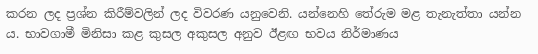කරන ලද ප්‍රශ්න කිරීම්වලින් ලද විවරණ යනුවෙනි. යන්නෙහි තේරුම මළ තැනැත්තා යන්න ය. භාවගාමී මිනිසා කළ කුසල අකුසල අනුව ඊළඟ භවය නිර්මාණය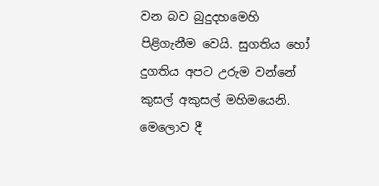වන බව බුදුදහමෙහි පිළිගැනීම වෙයි. සුගතිය හෝ දුගතිය අපට උරුම වන්නේ කුසල් අකුසල් මහිමයෙනි. මෙලොව දී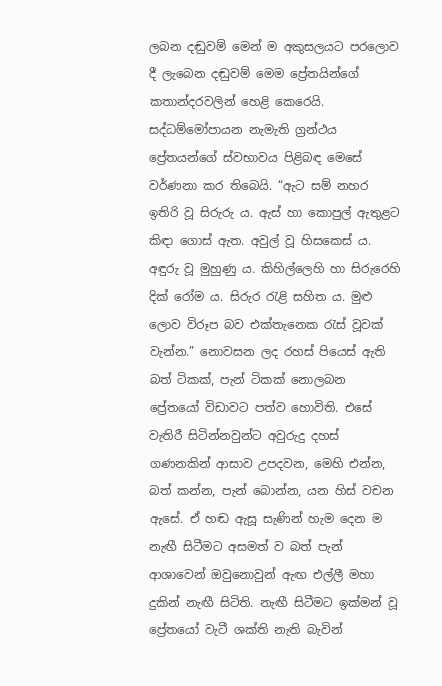ලබන දඬුවම් මෙන් ම අකුසලයට පරලොව දී ලැබෙන දඬුවම් මෙම ප්‍රේතයින්ගේ කතාන්දරවලින් හෙළි කෙරෙයි. සද්ධම්මෝපායන නැමැති ග්‍රන්ථය ප්‍රේතයන්ගේ ස්වභාවය පිළිබඳ මෙසේ වර්ණනා කර තිබෙයි. “ඇට සම් නහර ඉතිරි වූ සිරුරු ය. ඇස් හා කොපුල් ඇතුළට කිඳා ගොස් ඇත. අවුල් වූ හිසකෙස් ය. අඳුරු වූ මුහුණු ය. කිහිල්ලෙහි හා සිරුරෙහි දික් රෝම ය. සිරුර රැළි සහිත ය. මුළු ලොව විරූප බව එක්තැනෙක රැස් වූවක් වැන්න.” නොවසන ලද රහස් පියෙස් ඇති බත් ටිකක්, පැන් ටිකක් නොලබන ප්‍රේතයෝ විඩාවට පත්ව හොවිති. එසේ වැතිරී සිටින්නවුන්ට අවුරුදු දහස් ගණනකින් ආසාව උපදවන, මෙහි එන්න, බත් කන්න, පැන් බොන්න, යන හිස් වචන ඇසේ. ඒ හඬ ඇසූ සැණින් හැම දෙන ම නැඟී සිටීමට අසමත් ව බත් පැන් ආශාවෙන් ඔවුනොවුන් ඇඟ එල්ලී මහා දුකින් නැඟී සිටිති. නැඟී සිටීමට ඉක්මන් වූ ප්‍රේතයෝ වැටී ශක්ති නැති බැවින්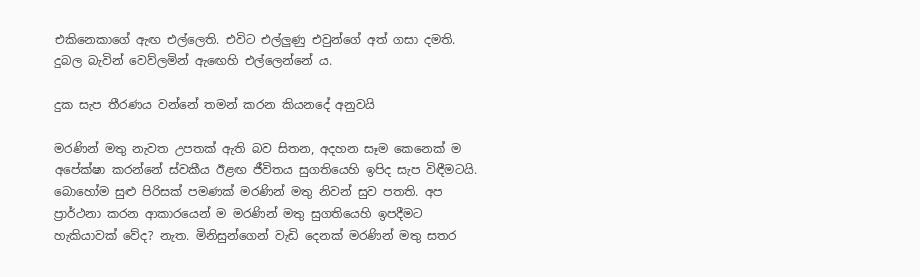එකිනෙකාගේ ඇඟ එල්ලෙති. එවිට එල්ලුණු එවුන්ගේ අත් ගසා දමති. දුබල බැවින් වෙව්ලමින් ඇඟෙහි එල්ලෙන්නේ ය.

දුක සැප තීරණය වන්නේ තමන් කරන කියනදේ අනුවයි

මරණින් මතු නැවත උපතක් ඇති බව සිතන, අදහන සෑම කෙනෙක් ම අපේක්ෂා කරන්නේ ස්වකීය ඊළඟ ජීවිතය සුගතියෙහි ඉපිද සැප විඳීමටයි. බොහෝම සුළු පිරිසක් පමණක් මරණින් මතු නිවන් සුව පතති. අප ප්‍රාර්ථනා කරන ආකාරයෙන් ම මරණින් මතු සුගතියෙහි ඉපදීමට හැකියාවක් වේද? නැත. මිනිසුන්ගෙන් වැඩි දෙනක් මරණින් මතු සතර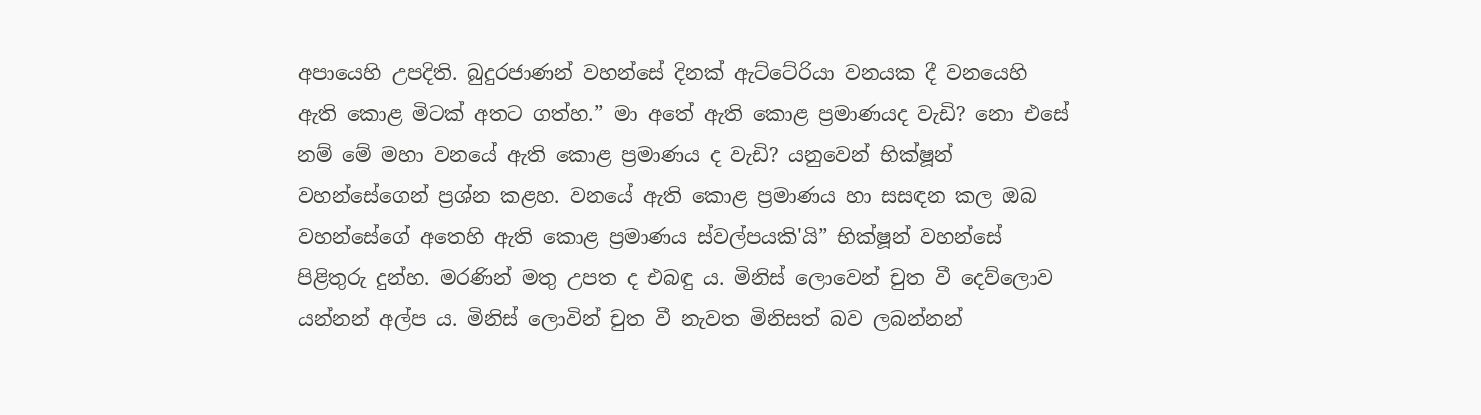අපායෙහි උපදිති. බුදුරජාණන් වහන්සේ දිනක් ඇට්ටේරියා වනයක දී වනයෙහි ඇති කොළ මිටක් අතට ගත්හ.” මා අතේ ඇති කොළ ප්‍රමාණයද වැඩි? නො එසේ නම් මේ මහා වනයේ ඇති කොළ ප්‍රමාණය ද වැඩි? යනුවෙන් භික්ෂූන් වහන්සේගෙන් ප්‍රශ්න කළහ. වනයේ ඇති කොළ ප්‍රමාණය හා සසඳන කල ඔබ වහන්සේගේ අතෙහි ඇති කොළ ප්‍රමාණය ස්වල්පයකි'යි” භික්ෂූන් වහන්සේ පිළිතුරු දුන්හ. මරණින් මතු උපත ද එබඳු ය. මිනිස් ලොවෙන් චුත වී දෙව්ලොව යන්නන් අල්ප ය. මිනිස් ලොවින් චුත වී නැවත මිනිසත් බව ලබන්නන්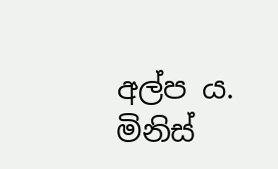අල්ප ය. මිනිස්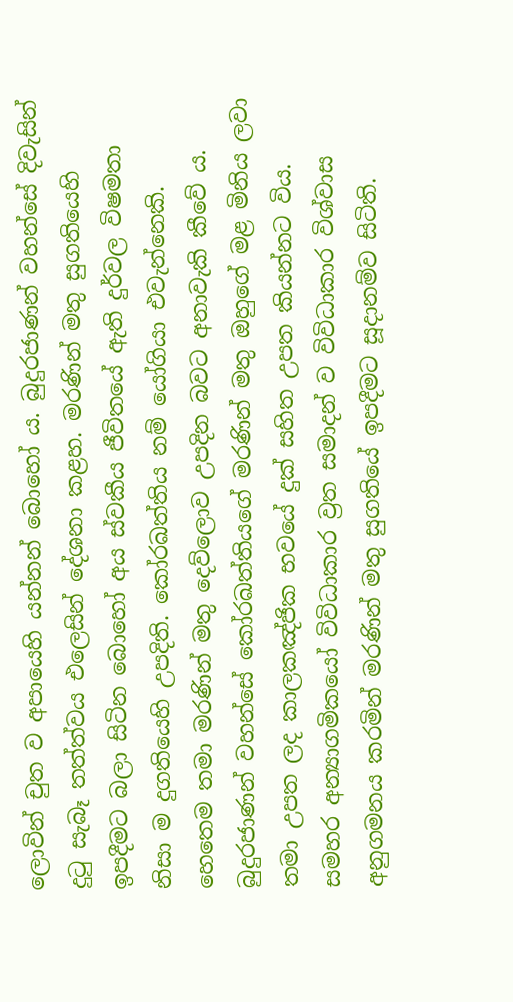ලොවින් චුත ව අපායෙහි යන්නන් බොහෝ ය. බුදුරජාණන් වහන්සේ දිවැසින් දුටු සැබෑ තත්ත්වය එලෙසින් දේශනා කළහ. මරණින් මතු සුගතියෙහි ඉපදීමට බලා සිටින බොහෝ අය ස්වකීය ජීවිතයේ ඇති දුර්වල විෂමතා නිසා ම දුගතියෙහි උපදිති. කෝරඛත්තිය නම් යෝගියා එවැන්නෙකි. හෙතෙම තමා මරණින් මතු දෙව්ලොව උපදින බවට අනාවැකි කීවේ ය. බුදුරජාණන් වහන්සේ කෝරඛත්තියගේ මරණින් මතු ඔහුගේ මළ මිනිය ලවා තමා උපත ලද කාලකඤ්ජික භවයේ දුක් සහිත උපත කියන්නට විය. සමහර අන්‍යාගමිකයෝ විවිධාකාර ව්‍රත සමාදන් ව විවිධාකාර විශ්වාස අනුගමනය කරමින් මරණින් මතු සුගතියේ ඉපදීමට සූදානම්ව සිටිති.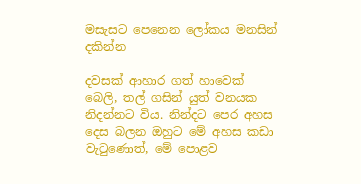මසැසට පෙනෙන ලෝකය මනසින් දකින්න

දවසක් ආහාර ගත් හාවෙක් බෙලි, තල් ගසින් යුත් වනයක නිදන්නට විය. නින්දට පෙර අහස දෙස බලන ඔහුට මේ අහස කඩා වැටුණොත්, මේ පොළව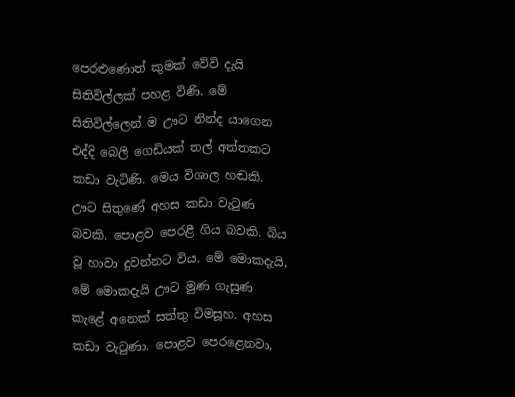පෙරළුණොත් කුමක් වේවි දැයි සිතිවිල්ලක් පහළ විණි. මේ සිතිවිල්ලෙන් ම ඌට නින්ද යාගෙන එද්දි බෙලි ගෙඩියක් තල් අත්තකට කඩා වැටිණි. මෙය විශාල හඬකි. ඌට සිතුණේ අහස කඩා වැටුණ බවකි. පොළව පෙරළී ගිය බවකි. බිය වූ හාවා දුවන්නට විය. මේ මොකදැයි, මේ මොකදැයි ඌට මුණ ගැසුණ කැළේ අනෙක් සත්තු විමසූහ. අහස කඩා වැටුණා. පොළව පෙරළෙනවා,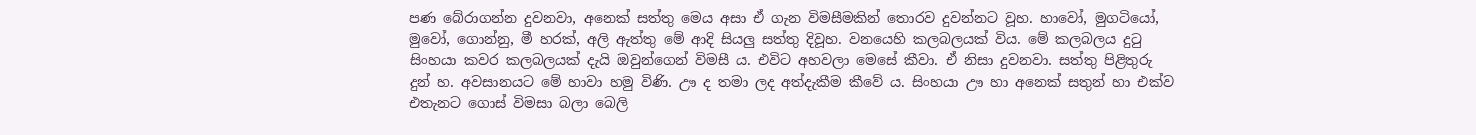පණ බේරාගන්න දුවනවා, අනෙක් සත්තු මෙය අසා ඒ ගැන විමසීමකින් තොරව දුවන්නට වූහ. හාවෝ, මුගටියෝ, මුවෝ, ගොන්නු, මී හරක්, අලි ඇත්තු මේ ආදි සියලු සත්තු දිවූහ. වනයෙහි කලබලයක් විය. මේ කලබලය දුටු සිංහයා කවර කලබලයක් දැයි ඔවුන්ගෙන් විමසී ය. එවිට අහවලා මෙසේ කීවා. ඒ නිසා දුවනවා. සත්තු පිළිතුරු දුන් හ. අවසානයට මේ හාවා හමු විණි. ඌ ද තමා ලද අත්දැකීම කීවේ ය. සිංහයා ඌ හා අනෙක් සතුන් හා එක්ව එතැනට ගොස් විමසා බලා බෙලි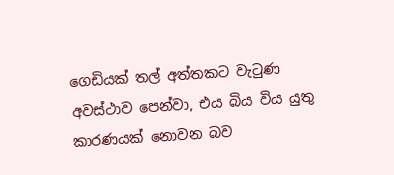ගෙඩියක් තල් අත්තකට වැටුණ අවස්ථාව පෙන්වා, එය බිය විය යුතු කාරණයක් නොවන බව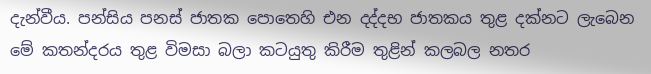දැන්වීය. පන්සිය පනස් ජාතක පොතෙහි එන දද්දභ ජාතකය තුළ දක්නට ලැබෙන මේ කතන්දරය තුළ විමසා බලා කටයුතු කිරීම තුළින් කලබල නතර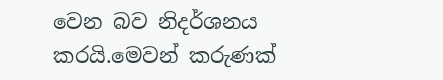වෙන බව නිදර්ශනය කරයි.මෙවන් කරුණක්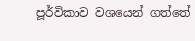පූර්විකාව වශයෙන් ගත්තේ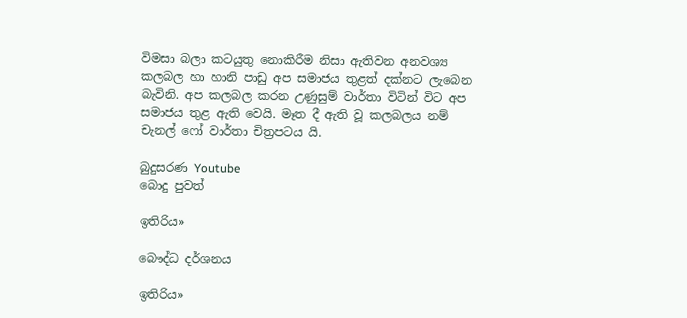විමසා බලා කටයුතු නොකිරීම නිසා ඇතිවන අනවශ්‍ය කලබල හා හානි පාඩු අප සමාජය තුළත් දක්නට ලැබෙන බැවිනි. අප කලබල කරන උණුසුම් වාර්තා විටින් විට අප සමාජය තුළ ඇති වෙයි. මෑත දී ඇති වූ කලබලය නම් චැනල් ෆෝ වාර්තා චිත්‍රපටය යි.

බුදුසරණ Youtube
බොදු පුවත්

ඉතිරිය»

බෞද්ධ දර්ශනය

ඉතිරිය»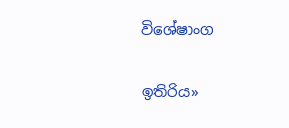විශේෂාංග

ඉතිරිය»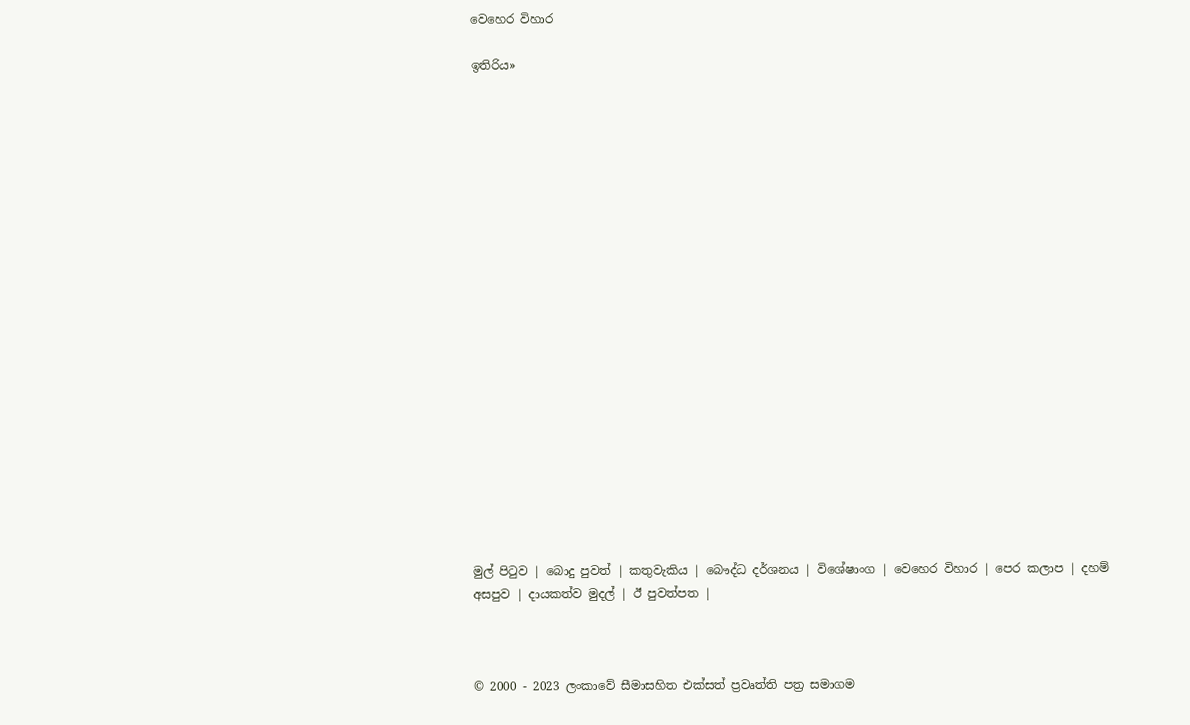වෙහෙර විහාර

ඉතිරිය»





















මුල් පිටුව | බොදු පුවත් | කතුවැකිය | බෞද්ධ දර්ශනය | විශේෂාංග | වෙහෙර විහාර | පෙර කලාප | දහම් අසපුව | දායකත්ව මුදල් | ඊ පුවත්පත |



© 2000 - 2023 ලංකාවේ සීමාසහිත එක්සත් ප්‍රවෘත්ති පත්‍ර සමාගම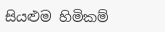සියළුම හිමිකම්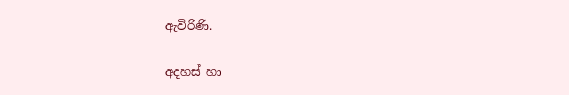ඇවිරිණි.

අදහස් හා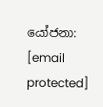යෝජනා: [email protected]